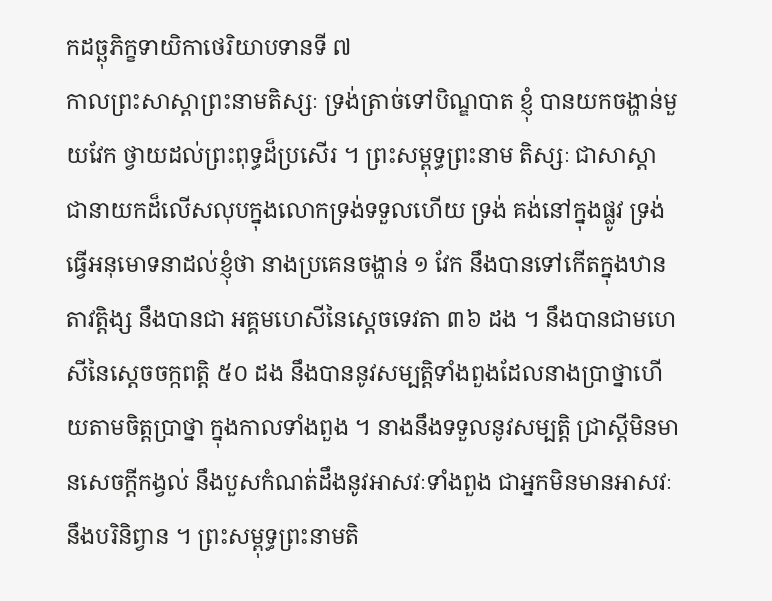កដច្ឆុភិក្ខទាយិកាថេរិយាបទានទី ៧
កាលព្រះសាស្តាព្រះនាមតិស្សៈ ទ្រង់ត្រាច់ទៅបិណ្ឌបាត ខ្ញុំ បានយកចង្ហាន់មួយវែក ថ្វាយដល់ព្រះពុទ្ធដ៏ប្រសើរ ។ ព្រះសម្ពុទ្ធព្រះនាម តិស្សៈ ជាសាស្តា ជានាយកដ៏លើសលុបក្នុងលោកទ្រង់ទទួលហើយ ទ្រង់ គង់នៅក្នុងផ្លូវ ទ្រង់ធ្វើអនុមោទនាដល់ខ្ញុំថា នាងប្រគេនចង្ហាន់ ១ វែក នឹងបានទៅកើតក្នុងឋានតាវត្តិង្ស នឹងបានជា អគ្គមហេសីនៃស្តេចទេវតា ៣៦ ដង ។ នឹងបានជាមហេសីនៃស្តេចចក្កពត្តិ ៥០ ដង នឹងបាននូវសម្បត្តិទាំងពួងដែលនាងប្រាថ្នាហើយតាមចិត្តប្រាថ្នា ក្នុងកាលទាំងពួង ។ នាងនឹងទទួលនូវសម្បត្តិ ជ្រាស្តីមិនមានសេចក្តីកង្វល់ នឹងបួសកំណត់ដឹងនូវអាសវៈទាំងពួង ជាអ្នកមិនមានអាសវៈនឹងបរិនិព្វាន ។ ព្រះសម្ពុទ្ធព្រះនាមតិ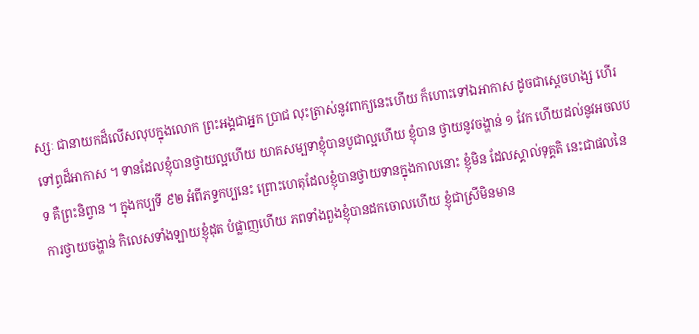ស្សៈ ជានាយកដ៏លើសលុបក្នុងលោក ព្រះអង្គជាអ្នក ប្រាជ លុះត្រាស់នូវពាក្យនេះហើយ ក៏ហោះទៅឯអាកាស ដូចជាស្តេចហង្ស ហើរទៅព្ធដ៏អាកាស ។ ទានដែលខ្ញុំបានថ្វាយល្អហើយ យាគសម្បទាខ្ញុំបានបូជាល្អហើយ ខ្ញុំបាន ថ្វាយនូវចង្ហាន់ ១ វែក ហើយដល់នូវអចលបទ គឺព្រះនិព្វាន ។ ក្នុងកប្បទី ៩២ អំពីភទ្ទកប្បនេះ ព្រោះហេតុដែលខ្ញុំបានថ្វាយទានក្នុងកាលនោះ ខ្ញុំមិន ដែលស្គាល់ទុគ្គតិ នេះជាផលនៃការថ្វាយចង្ហាន់ កិលេសទាំងឡាយខ្ញុំដុត បំផ្លាញហើយ ភពទាំងពួងខ្ញុំបានដកចោលហើយ ខ្ញុំជាស្រីមិនមាន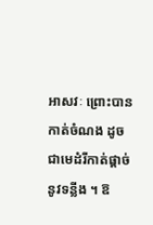អាសវៈ ព្រោះបានកាត់ចំណង ដូចជាមេដំរីកាត់ផ្តាច់នូវទន្លីង ។ ឱ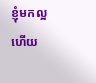ខ្ញុំមកល្អហើយ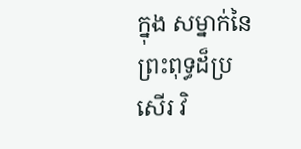ក្នុង សម្នាក់នៃព្រះពុទ្ធដ៏ប្រសើរ វិ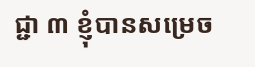ជ្ជា ៣ ខ្ញុំបានសម្រេច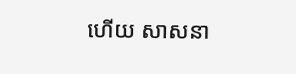ហើយ សាសនា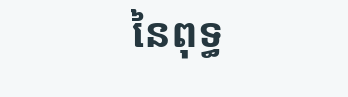នៃពុទ្ធ